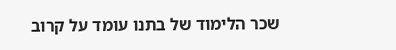שכר הלימוד של בתנו עומד על קרוב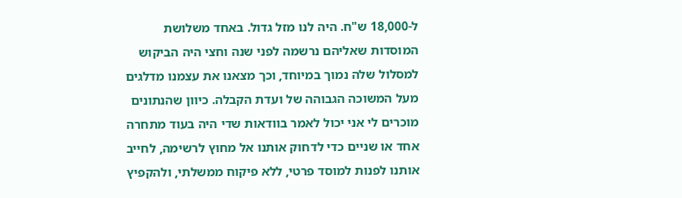ל-18,000 ש"ח. היה לנו מזל גדול. באחד משלושת המוסדות שאליהם נרשמה לפני שנה וחצי היה הביקוש למסלול שלה נמוך במיוחד, וכך מצאנו את עצמנו מדלגים מעל המשוכה הגבוהה של ועדת הקבלה. כיוון שהנתונים מוכרים לי אני יכול לאמר בוודאות שדי היה בעוד מתחרה אחד או שניים כדי לדחוק אותנו אל מחוץ לרשימה, לחייב אותנו לפנות למוסד פרטי, ללא פיקוח ממשלתי, ולהקפיץ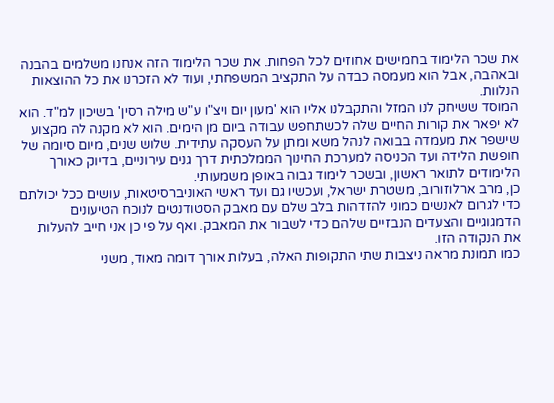את שכר הלימוד בחמישים אחוזים לכל הפחות. את שכר הלימוד הזה אנחנו משלמים בהבנה ובאהבה, אבל הוא מעמסה כבדה על התקציב המשפחתי, ועוד לא הזכרנו את כל ההוצאות הנלוות.
המוסד ששיחק לנו המזל והתקבלנו אליו הוא 'מעון יום ויצ"ו ע"ש מילה רסין' בשיכון למ"ד. הוא לא יפאר את קורות החיים שלה לכשתחפש עבודה ביום מן הימים. הוא לא מקנה לה מקצוע שישפר את מעמדה בבואה לנהל משא ומתן על העסקה עתידית. שלוש שנים, מיום סיומה של חופשת הלידה ועד הכניסה למערכת החינוך הממלכתית דרך גנים עירוניים, בדיוק כאורך הלימודים לתואר ראשון, ובשכר לימוד גבוה באופן משמעותי.
כן, מרב ארלוזורוב, משטרת ישראל, ועכשיו גם ועד ראשי האוניברסיטאות, עושים ככל יכולתם כדי לגרום לאנשים כמוני להזדהות בלב שלם עם מאבק הסטודנטים לנוכח הטיעונים הדמגוגיים והצעדים הנבזיים שלהם כדי לשבור את המאבק. ואף על פי כן אני חייב להעלות את הנקודה הזו.
כמו תמונת מראה ניצבות שתי התקופות האלה, בעלות אורך דומה מאוד, משני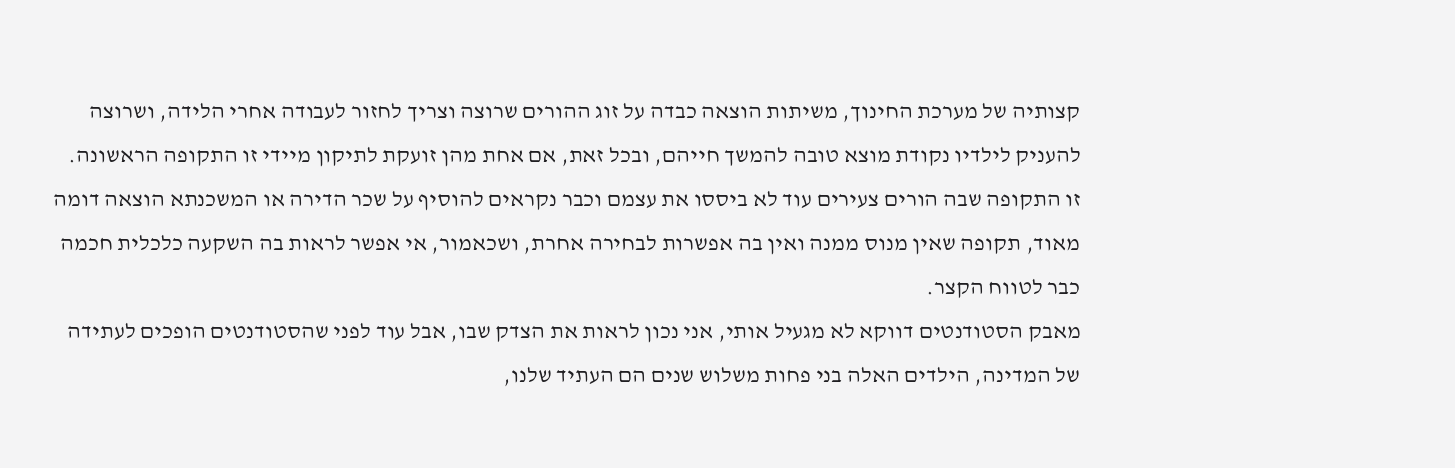קצותיה של מערכת החינוך, משיתות הוצאה כבדה על זוג ההורים שרוצה וצריך לחזור לעבודה אחרי הלידה, ושרוצה להעניק לילדיו נקודת מוצא טובה להמשך חייהם, ובכל זאת, אם אחת מהן זועקת לתיקון מיידי זו התקופה הראשונה. זו התקופה שבה הורים צעירים עוד לא ביססו את עצמם וכבר נקראים להוסיף על שכר הדירה או המשכנתא הוצאה דומה מאוד, תקופה שאין מנוס ממנה ואין בה אפשרות לבחירה אחרת, ושכאמור, אי אפשר לראות בה השקעה כלכלית חכמה כבר לטווח הקצר.
מאבק הסטודנטים דווקא לא מגעיל אותי, אני נכון לראות את הצדק שבו, אבל עוד לפני שהסטודנטים הופכים לעתידה של המדינה, הילדים האלה בני פחות משלוש שנים הם העתיד שלנו,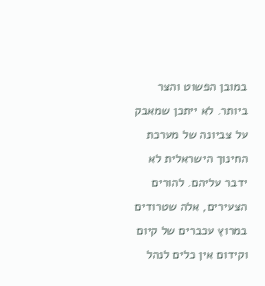במובן הפשוט והצר ביותר. לא ייתכן שמאבק על צביונה של מערכת החינוך הישראלית לא ידבר עליהם. להורים הצעירים, אלה שטרודים במרוץ עכברים של קיום וקידום אין כלים לנהל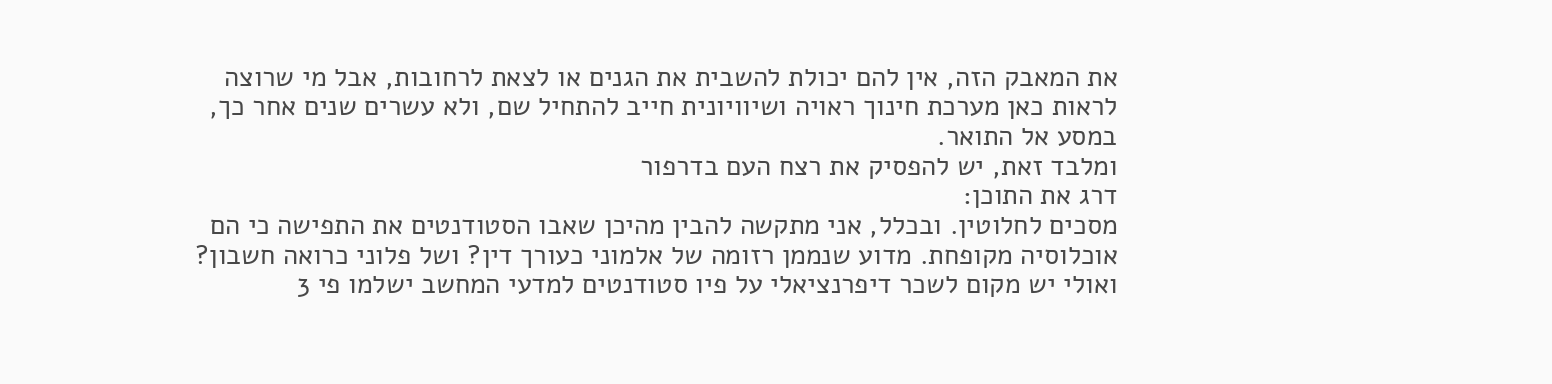את המאבק הזה, אין להם יכולת להשבית את הגנים או לצאת לרחובות, אבל מי שרוצה לראות כאן מערכת חינוך ראויה ושיוויונית חייב להתחיל שם, ולא עשרים שנים אחר כך, במסע אל התואר.
ומלבד זאת, יש להפסיק את רצח העם בדרפור
דרג את התוכן:
מסכים לחלוטין. ובכלל, אני מתקשה להבין מהיכן שאבו הסטודנטים את התפישה כי הם אוכלוסיה מקופחת. מדוע שנממן רזומה של אלמוני כעורך דין? ושל פלוני כרואה חשבון? ואולי יש מקום לשכר דיפרנציאלי על פיו סטודנטים למדעי המחשב ישלמו פי 3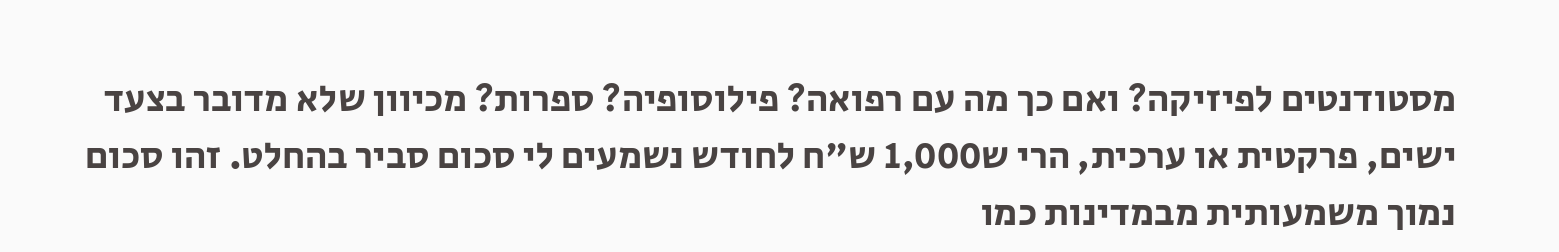מסטודנטים לפיזיקה? ואם כך מה עם רפואה? פילוסופיה? ספרות? מכיוון שלא מדובר בצעד ישים, פרקטית או ערכית, הרי ש1,000 ש"ח לחודש נשמעים לי סכום סביר בהחלט. זהו סכום נמוך משמעותית מבמדינות כמו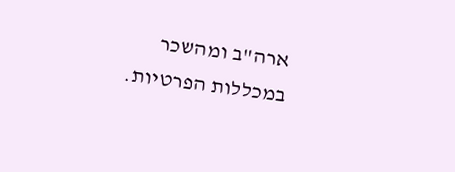ארה"ב ומהשכר במכללות הפרטיות.